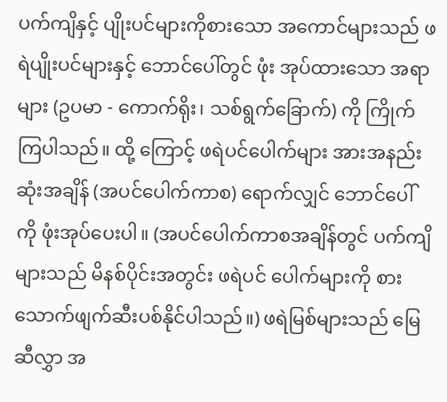ပက်ကျိနှင့် ပျိုးပင်များကိုစားသော အကောင်များသည် ဖရဲပျိုးပင်များနှင့် ဘောင်ပေါ်တွင် ဖုံး အုပ်ထားသော အရာများ (ဥပမာ - ကောက်ရိုး၊ သစ်ရွက်ခြောက်) ကို ကြိုက်ကြပါသည်။ ထို့ ကြောင့် ဖရဲပင်ပေါက်များ အားအနည်းဆုံးအချိန် (အပင်ပေါက်ကာစ) ရောက်လျှင် ဘောင်ပေါ် ကို ဖုံးအုပ်ပေးပါ။ (အပင်ပေါက်ကာစအချိန်တွင် ပက်ကျိများသည် မိနစ်ပိုင်းအတွင်း ဖရဲပင် ပေါက်များကို စားသောက်ဖျက်ဆီးပစ်နိုင်ပါသည်။) ဖရဲမြစ်များသည် မြေဆီလွှာ အ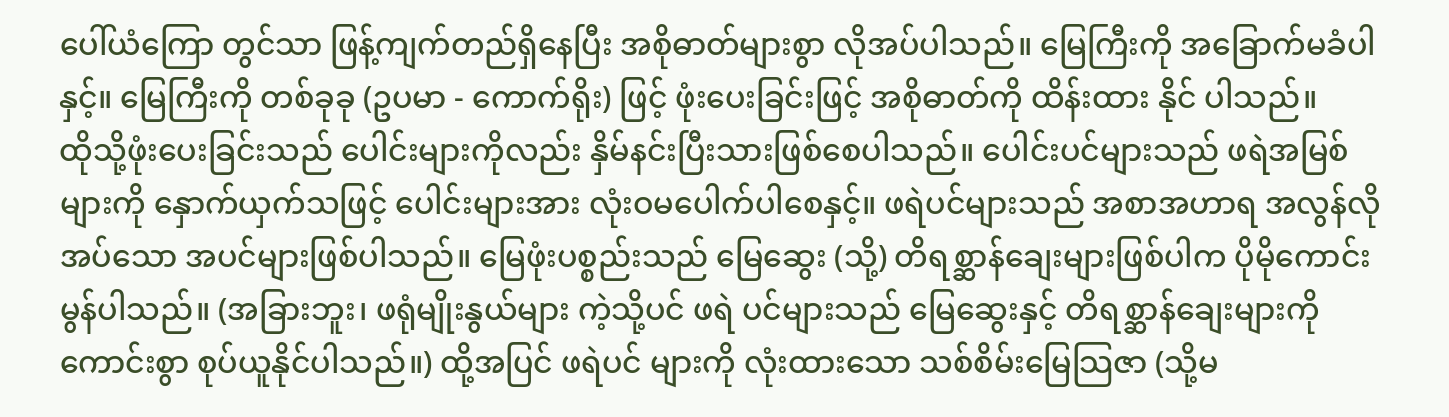ပေါ်ယံကြော တွင်သာ ဖြန့်ကျက်တည်ရှိနေပြီး အစိုဓာတ်များစွာ လိုအပ်ပါသည်။ မြေကြီးကို အခြောက်မခံပါ နှင့်။ မြေကြီးကို တစ်ခုခု (ဥပမာ - ကောက်ရိုး) ဖြင့် ဖုံးပေးခြင်းဖြင့် အစိုဓာတ်ကို ထိန်းထား နိုင် ပါသည်။
ထိုသို့ဖုံးပေးခြင်းသည် ပေါင်းများကိုလည်း နှိမ်နင်းပြီးသားဖြစ်စေပါသည်။ ပေါင်းပင်များသည် ဖရဲအမြစ်များကို နှောက်ယှက်သဖြင့် ပေါင်းများအား လုံးဝမပေါက်ပါစေနှင့်။ ဖရဲပင်များသည် အစာအဟာရ အလွန်လိုအပ်သော အပင်များဖြစ်ပါသည်။ မြေဖုံးပစ္စည်းသည် မြေဆွေး (သို့) တိရစ္ဆာန်ချေးများဖြစ်ပါက ပိုမိုကောင်းမွန်ပါသည်။ (အခြားဘူး၊ ဖရုံမျိုးနွယ်များ ကဲ့သို့ပင် ဖရဲ ပင်များသည် မြေဆွေးနှင့် တိရစ္ဆာန်ချေးများကို ကောင်းစွာ စုပ်ယူနိုင်ပါသည်။) ထို့အပြင် ဖရဲပင် များကို လုံးထားသော သစ်စိမ်းမြေသြဇာ (သို့မ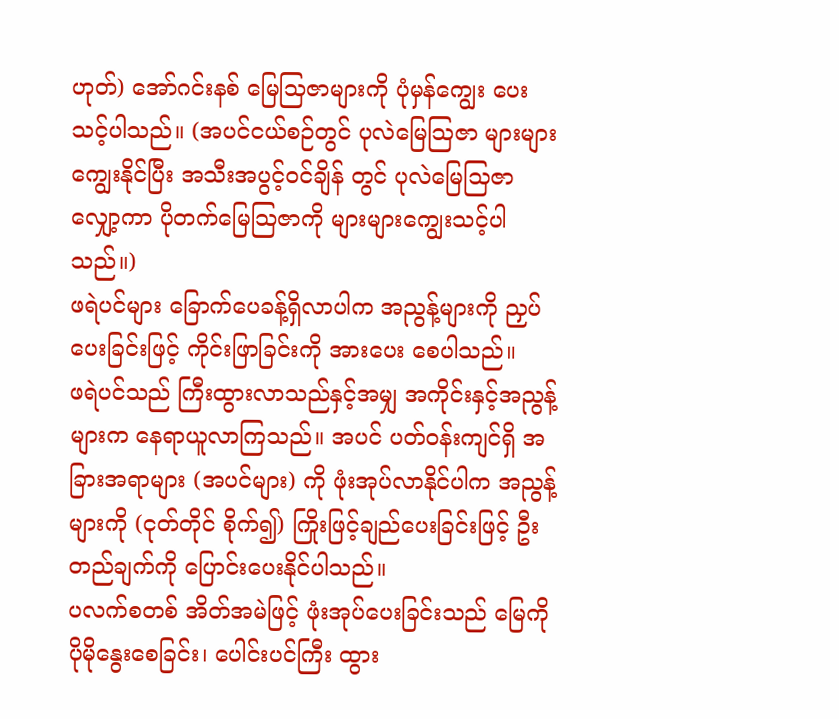ဟုတ်) အော်ဂင်းနစ် မြေသြဇာများကို ပုံမှန်ကျွေး ပေးသင့်ပါသည်။ (အပင်ငယ်စဉ်တွင် ပုလဲမြေသြဇာ များများကျွေးနိုင်ပြီး အသီးအပွင့်ဝင်ချိန် တွင် ပုလဲမြေသြဇာလျှော့ကာ ပိုတက်မြေသြဇာကို များများကျွေးသင့်ပါသည်။)
ဖရဲပင်များ ခြောက်ပေခန့်ရှိလာပါက အညွန့်များကို ညှပ်ပေးခြင်းဖြင့် ကိုင်းဖြာခြင်းကို အားပေး စေပါသည်။
ဖရဲပင်သည် ကြီးထွားလာသည်နှင့်အမျှ အကိုင်းနှင့်အညွန့်များက နေရာယူလာကြသည်။ အပင် ပတ်ဝန်းကျင်ရှိ အခြားအရာများ (အပင်များ) ကို ဖုံးအုပ်လာနိုင်ပါက အညွန့်များကို (ငုတ်တိုင် စိုက်၍) ကြိုးဖြင့်ချည်ပေးခြင်းဖြင့် ဦးတည်ချက်ကို ပြောင်းပေးနိုင်ပါသည်။
ပလက်စတစ် အိတ်အမဲဖြင့် ဖုံးအုပ်ပေးခြင်းသည် မြေကိုပိုမိုနွေးစေခြင်း၊ ပေါင်းပင်ကြီး ထွား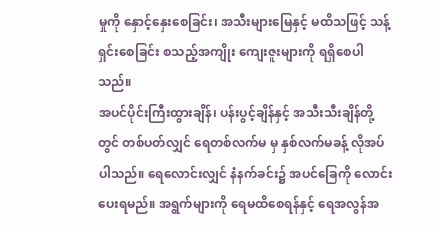မှုကို နှောင့်နှေးစေခြင်း၊ အသီးများမြေနှင့် မထိသဖြင့် သန့်ရှင်းစေခြင်း စသည့်အကျိုး ကျေးဇူးများကို ရရှိစေပါသည်။
အပင်ပိုင်းကြီးထွားချိန်၊ ပန်းပွင့်ချိန်နှင့် အသီးသီးချိန်တို့တွင် တစ်ပတ်လျှင် ရေတစ်လက်မ မှ နှစ်လက်မခန့် လိုအပ်ပါသည်။ ရေလောင်းလျှင် နံနက်ခင်း၌ အပင်ခြေကို လောင်းပေးရမည်။ အရွက်များကို ရေမထိစေရန်နှင့် ရေအလွန်အ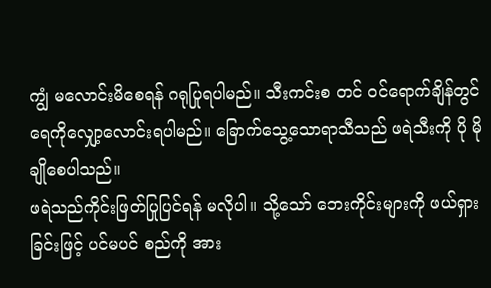ကျွံ မလောင်းမိစေရန် ဂရုပြုရပါမည်။ သီးကင်းစ တင် ဝင်ရောက်ချိန်တွင် ရေကိုလျှော့လောင်းရပါမည်။ ခြောက်သွေ့သောရာသီသည် ဖရဲသီးကို ပို မိုချိုစေပါသည်။
ဖရဲသည်ကိုင်းဖြတ်ပြုပြင်ရန် မလိုပါ။ သို့သော် ဘေးကိုင်းများကို ဖယ်ရှားခြင်းဖြင့် ပင်မပင် စည်ကို အား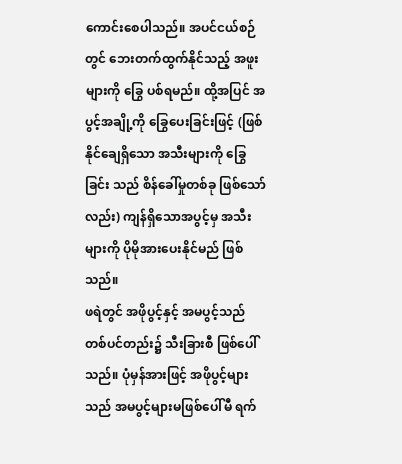ကောင်းစေပါသည်။ အပင်ငယ်စဉ်တွင် ဘေးတက်ထွက်နိုင်သည့် အဖူးများကို ခြွေ ပစ်ရမည်။ ထို့အပြင် အပွင့်အချို့ကို ခြွေပေးခြင်းဖြင့် (ဖြစ်နိုင်ချေရှိသော အသီးများကို ခြွေခြင်း သည် စိန်ခေါ်မှုတစ်ခု ဖြစ်သော်လည်း) ကျန်ရှိသောအပွင့်မှ အသီးများကို ပိုမိုအားပေးနိုင်မည် ဖြစ်သည်။
ဖရဲတွင် အဖိုပွင့်နှင့် အမပွင့်သည် တစ်ပင်တည်း၌ သီးခြားစီ ဖြစ်ပေါ်သည်။ ပုံမှန်အားဖြင့် အဖိုပွင့်များသည် အမပွင့်များမဖြစ်ပေါ်မီ ရက်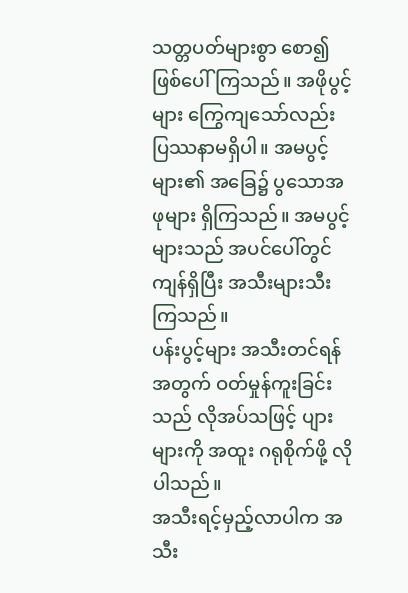သတ္တပတ်များစွာ စော၍ဖြစ်ပေါ်ကြသည်။ အဖိုပွင့် များ ကြွေကျသော်လည်း ပြဿနာမရှိပါ။ အမပွင့်များ၏ အခြေ၌ ပွသောအဖုများ ရှိကြသည်။ အမပွင့်များသည် အပင်ပေါ်တွင် ကျန်ရှိပြီး အသီးများသီးကြသည်။
ပန်းပွင့်များ အသီးတင်ရန်အတွက် ဝတ်မှုန်ကူးခြင်းသည် လိုအပ်သဖြင့် ပျားများကို အထူး ဂရုစိုက်ဖို့ လိုပါသည်။
အသီးရင့်မှည့်လာပါက အသီး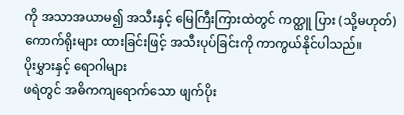ကို အသာအယာမ၍ အသီးနှင့် မြေကြီးကြားထဲတွင် ကတ္ထူ ပြား (သို့မဟုတ်) ကောက်ရိုးများ ထားခြင်းဖြင့် အသီးပုပ်ခြင်းကို ကာကွယ်နိုင်ပါသည်။
ပိုးမွှားနှင့် ရောဂါများ
ဖရဲတွင် အဓိကကျရောက်သော ဖျက်ပိုး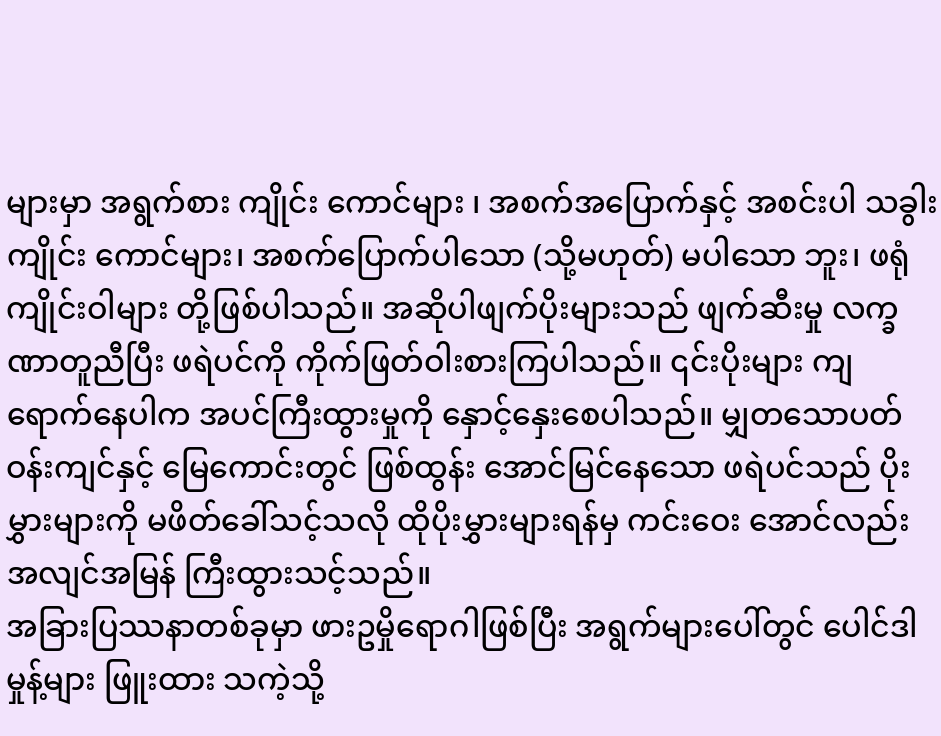များမှာ အရွက်စား ကျိုင်း ကောင်များ ၊ အစက်အပြောက်နှင့် အစင်းပါ သခွါးကျိုင်း ကောင်များ၊ အစက်ပြောက်ပါသော (သို့မဟုတ်) မပါသော ဘူး၊ ဖရုံကျိုင်းဝါများ တို့ဖြစ်ပါသည်။ အဆိုပါဖျက်ပိုးများသည် ဖျက်ဆီးမှု လက္ခဏာတူညီပြီး ဖရဲပင်ကို ကိုက်ဖြတ်ဝါးစားကြပါသည်။ ၎င်းပိုးများ ကျရောက်နေပါက အပင်ကြီးထွားမှုကို နှောင့်နှေးစေပါသည်။ မျှတသောပတ်ဝန်းကျင်နှင့် မြေကောင်းတွင် ဖြစ်ထွန်း အောင်မြင်နေသော ဖရဲပင်သည် ပိုးမွှားများကို မဖိတ်ခေါ်သင့်သလို ထိုပိုးမွှားများရန်မှ ကင်းဝေး အောင်လည်း အလျင်အမြန် ကြီးထွားသင့်သည်။
အခြားပြဿနာတစ်ခုမှာ ဖားဥမှိုရောဂါဖြစ်ပြီး အရွက်များပေါ်တွင် ပေါင်ဒါမှုန့်များ ဖြူးထား သကဲ့သို့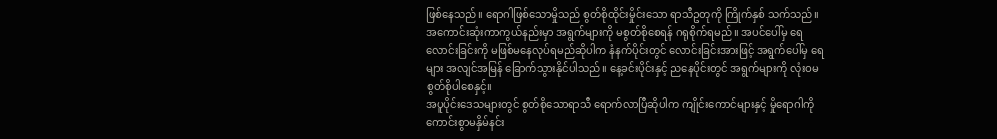ဖြစ်နေသည်။ ရောဂါဖြစ်သောမှိုသည် စွတ်စိုထိုင်းမှိုင်းသော ရာသီဥတုကို ကြိုက်နှစ် သက်သည်။
အကောင်းဆုံးကာကွယ်နည်းမှာ အရွက်များကို မစွတ်စိုစေရန် ဂရုစိုက်ရမည်။ အပင်ပေါ်မှ ရေ လောင်းခြင်းကို မဖြစ်မနေလုပ်ရမည်ဆိုပါက နံနက်ပိုင်းတွင် လောင်းခြင်းအားဖြင့် အရွက်ပေါ်မှ ရေများ အလျင်အမြန် ခြောက်သွားနိုင်ပါသည်။ နေ့ခင်းပိုင်းနှင့် ညနေပိုင်းတွင် အရွက်များကို လုံးဝမစွတ်စိုပါစေနှင့်။
အပူပိုင်းဒေသများတွင် စွတ်စိုသောရာသီ ရောက်လာပြီဆိုပါက ကျိုင်းကောင်များနှင့် မှိုရောဂါကို ကောင်းစွာမနှိမ်နင်း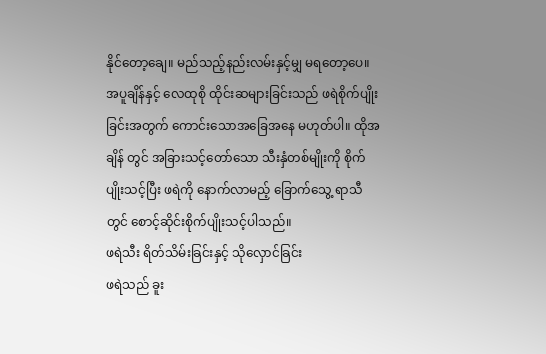နိုင်တော့ချေ။ မည်သည့်နည်းလမ်းနှင့်မျှ မရတော့ပေ။ အပူချိန်နှင့် လေထုစို ထိုင်းဆများခြင်းသည် ဖရဲစိုက်ပျိုးခြင်းအတွက် ကောင်းသောအခြေအနေ မဟုတ်ပါ။ ထိုအချိန် တွင် အခြားသင့်တော်သော သီးနှံတစ်မျိုးကို စိုက်ပျိုးသင့်ပြီး ဖရဲကို နောက်လာမည့် ခြောက်သွေ့ ရာသီတွင် စောင့်ဆိုင်းစိုက်ပျိုးသင့်ပါသည်။
ဖရဲသီး ရိတ်သိမ်းခြင်းနှင့် သိုလှောင်ခြင်း
ဖရဲသည် ခူး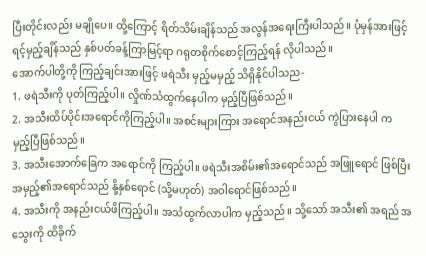ပြီးတိုင်းလည်း မချိုပေ။ ထို့ကြောင့် ရိတ်သိမ်းချိန်သည် အလွန်အရေးကြီးပါသည်။ ပုံမှန်အားဖြင့် ရင့်မှည့်ချိန်သည် နှစ်ပတ်ခန့်ကြာမြင့်ရာ ဂရုတစိုက်စောင့်ကြည့်ရန် လိုပါသည်။
အောက်ပါတို့ကို ကြည့်ချင်းအားဖြင့် ဖရဲသီး မှည့်မမှည့် သိရှိနိုင်ပါသည-
1. ဖရဲသီးကို ပုတ်ကြည့်ပါ။ လှိုဏ်သံထွက်နေပါက မှည့်ပြီဖြစ်သည်။
2. အသီးထိပ်ပိုင်းအရောင်ကိုကြည့်ပါ။ အစင်းများကြား အရောင်အနည်းငယ် ကွဲပြားနေပါ က မှည့်ပြီဖြစ်သည်။
3. အသီးအောက်ခြေက အရောင်ကို ကြည့်ပါ။ ဖရဲသီးအစိမ်း၏အရောင်သည် အဖြူရောင် ဖြစ်ပြီး အမှည့်၏အရောင်သည် နို့နှစ်ရောင် (သို့မဟုတ်) အဝါရောင်ဖြစ်သည်။
4. အသီးကို အနည်းငယ်ဖိကြည့်ပါ။ အသံထွက်လာပါက မှည့်သည်။ သို့သော် အသီး၏ အရည် အသွေးကို ထိခိုက်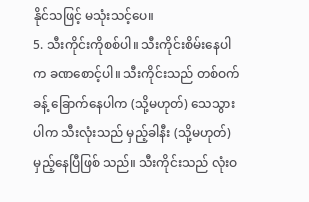နိုင်သဖြင့် မသုံးသင့်ပေ။
5. သီးကိုင်းကိုစစ်ပါ။ သီးကိုင်းစိမ်းနေပါက ခဏစောင့်ပါ။ သီးကိုင်းသည် တစ်ဝက်ခန့် ခြောက်နေပါက (သို့မဟုတ်) သေသွားပါက သီးလုံးသည် မှည့်ခါနီး (သို့မဟုတ်) မှည့်နေပြီဖြစ် သည်။ သီးကိုင်းသည် လုံးဝ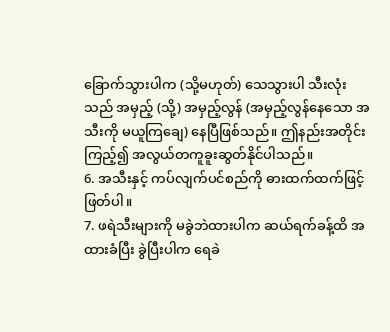ခြောက်သွားပါက (သို့မဟုတ်) သေသွားပါ သီးလုံးသည် အမှည့် (သို့) အမှည့်လွန် (အမှည့်လွန်နေသော အသီးကို မယူကြချေ) နေပြီဖြစ်သည်။ ဤနည်းအတိုင်း ကြည့်၍ အလွယ်တကူခူးဆွတ်နိုင်ပါသည်။
6. အသီးနှင့် ကပ်လျက်ပင်စည်ကို ဓားထက်ထက်ဖြင့် ဖြတ်ပါ။
7. ဖရဲသီးများကို မခွဲဘဲထားပါက ဆယ်ရက်ခန့်ထိ အထားခံပြီး ခွဲပြီးပါက ရေခဲ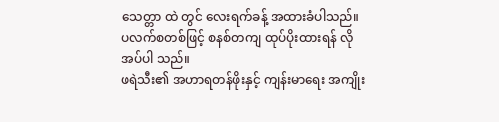သေတ္တာ ထဲ တွင် လေးရက်ခန့် အထားခံပါသည်။ ပလက်စတစ်ဖြင့် စနစ်တကျ ထုပ်ပိုးထားရန် လိုအပ်ပါ သည်။
ဖရဲသီး၏ အဟာရတန်ဖိုးနှင့် ကျန်းမာရေး အကျိုး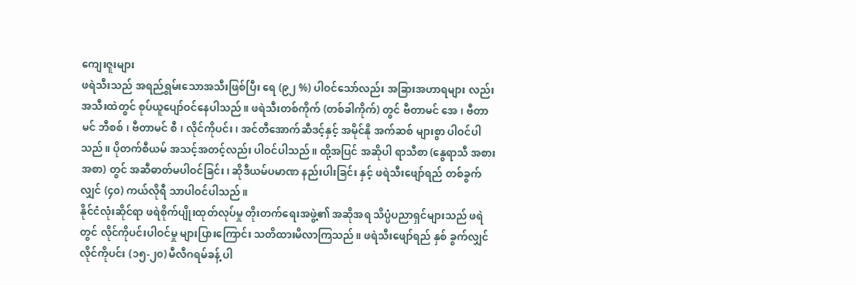ကျေးဇူးများ
ဖရဲသီးသည် အရည်ရွှမ်းသောအသီးဖြစ်ပြီး ရေ (၉၂ %) ပါဝင်သော်လည်း အခြားအဟာရများ လည်း အသီးထဲတွင် စုပ်ယူပျော်ဝင်နေပါသည်။ ဖရဲသီးတစ်ကိုက် (တစ်ခါကိုက်) တွင် ဗီတာမင် အေ၊ ဗီတာမင် ဘီစစ်၊ ဗီတာမင် စီ၊ လိုင်ကိုပင်း၊ အင်တီအောက်ဆီဒင့်နှင့် အမိုင်နို အက်ဆစ် များစွာ ပါဝင်ပါသည်။ ပိုတက်စီယမ် အသင့်အတင့်လည်း ပါဝင်ပါသည်။ ထို့အပြင် အဆိုပါ ရာသီစာ (နွေရာသီ အစား အစာ) တွင် အဆီဓာတ်မပါဝင်ခြင်း၊ ဆိုဒီယမ်ပမာဏ နည်းပါးခြင်း နှင့် ဖရဲသီးဖျော်ရည် တစ်ခွက်လျှင် (၄၀) ကယ်လိုရီ သာပါဝင်ပါသည်။
နိုင်ငံလုံးဆိုင်ရာ ဖရဲစိုက်ပျိုးထုတ်လုပ်မှု တိုးတက်ရေးအဖွဲ့၏ အဆိုအရ သိပ္ပံပညာရှင်များသည် ဖရဲတွင် လိုင်ကိုပင်းပါဝင်မှု များပြားကြောင်း သတိထားမိလာကြသည်။ ဖရဲသီးဖျော်ရည် နှစ် ခွက်လျှင် လိုင်ကိုပင်း (၁၅-၂၀) မီလီဂရမ်ခန့် ပါ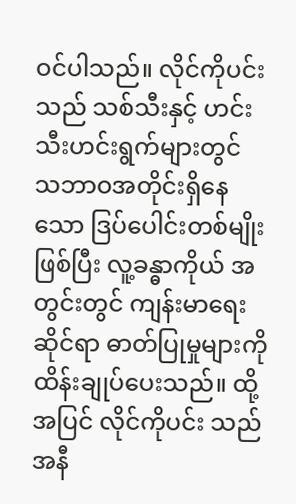ဝင်ပါသည်။ လိုင်ကိုပင်းသည် သစ်သီးနှင့် ဟင်း သီးဟင်းရွက်များတွင် သဘာဝအတိုင်းရှိနေသော ဒြပ်ပေါင်းတစ်မျိုးဖြစ်ပြီး လူ့ခန္ဓာကိုယ် အတွင်းတွင် ကျန်းမာရေးဆိုင်ရာ ဓာတ်ပြုမှုများကို ထိန်းချုပ်ပေးသည်။ ထို့အပြင် လိုင်ကိုပင်း သည် အနီ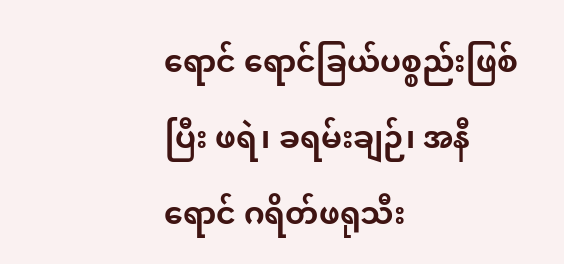ရောင် ရောင်ခြယ်ပစ္စည်းဖြစ်ပြီး ဖရဲ၊ ခရမ်းချဉ်၊ အနီရောင် ဂရိတ်ဖရုသီး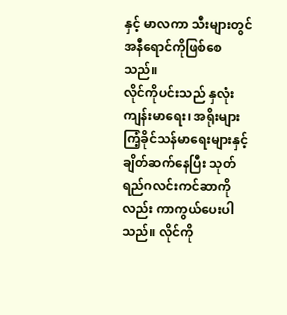နှင့် မာလကာ သီးများတွင် အနီရောင်ကိုဖြစ်စေသည်။
လိုင်ကိုပင်းသည် နှလုံးကျန်းမာရေး၊ အရိုးများကြံ့ခိုင်သန်မာရေးများနှင့် ချိတ်ဆက်နေပြီး သုတ် ရည်ဂလင်းကင်ဆာကိုလည်း ကာကွယ်ပေးပါသည်။ လိုင်ကို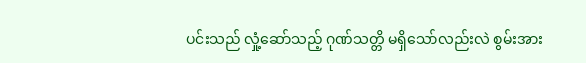ပင်းသည် လှုံ့ဆော်သည့် ဂုဏ်သတ္တိ မရှိသော်လည်းလဲ စွမ်းအား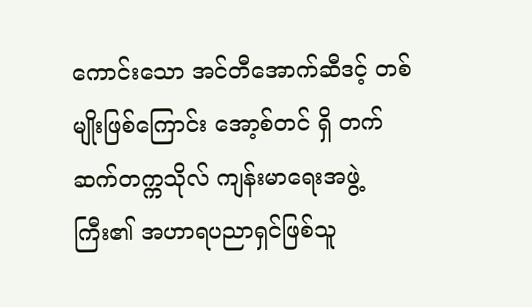ကောင်းသော အင်တီအောက်ဆီဒင့် တစ်မျိုးဖြစ်ကြောင်း အော့စ်တင် ရှိ တက်ဆက်တက္ကသိုလ် ကျန်းမာရေးအဖွဲ့ကြီး၏ အဟာရပညာရှင်ဖြစ်သူ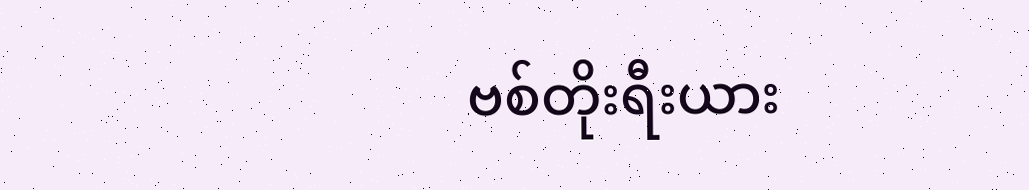ဗစ်တိုးရီးယား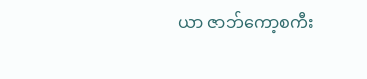ယာ ဇာဘ်ကော့စကီး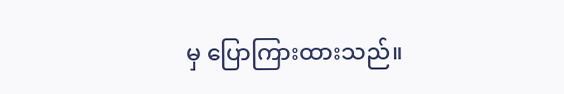မှ ပြောကြားထားသည်။